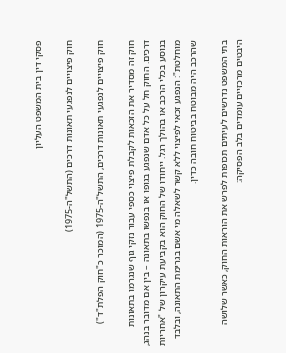פסקי דין בית המשפט העליון

חוק פיצויים לנפגעי תאונות דרכים (התשל"ה-1975)

חוק פיצויים לנפגעי תאונות דרכים, התשל"ה-1975 (המוכר כ"חוק הפלת"ד")

חוק זה מסדיר את הזכאות לקבלת פיצוי כספי עבור נזקי גוף שנגרמו בתאונות דרכים. החוק חל על כל אדם שנפגע בגופו או בנפשו בתאונה – בין אם מדובר בנהג, בנוסע בכלי הרכב או בהולך רגל. ייחודו של החוק הוא בקביעת עיקרון של "אחריות מוחלטת": הנפגע זכאי לפיצוי ללא קשר לשאלה מי אשם בגרימת התאונה, ובלבד שהרכב היה מבוטח בביטוח חובה כדין.

בתי המשפט נדרשים לעיתים תכופות לפרש את הוראות החוק, כאשר שלושה היבטים מרכזיים עומדים בלב הפסיקה: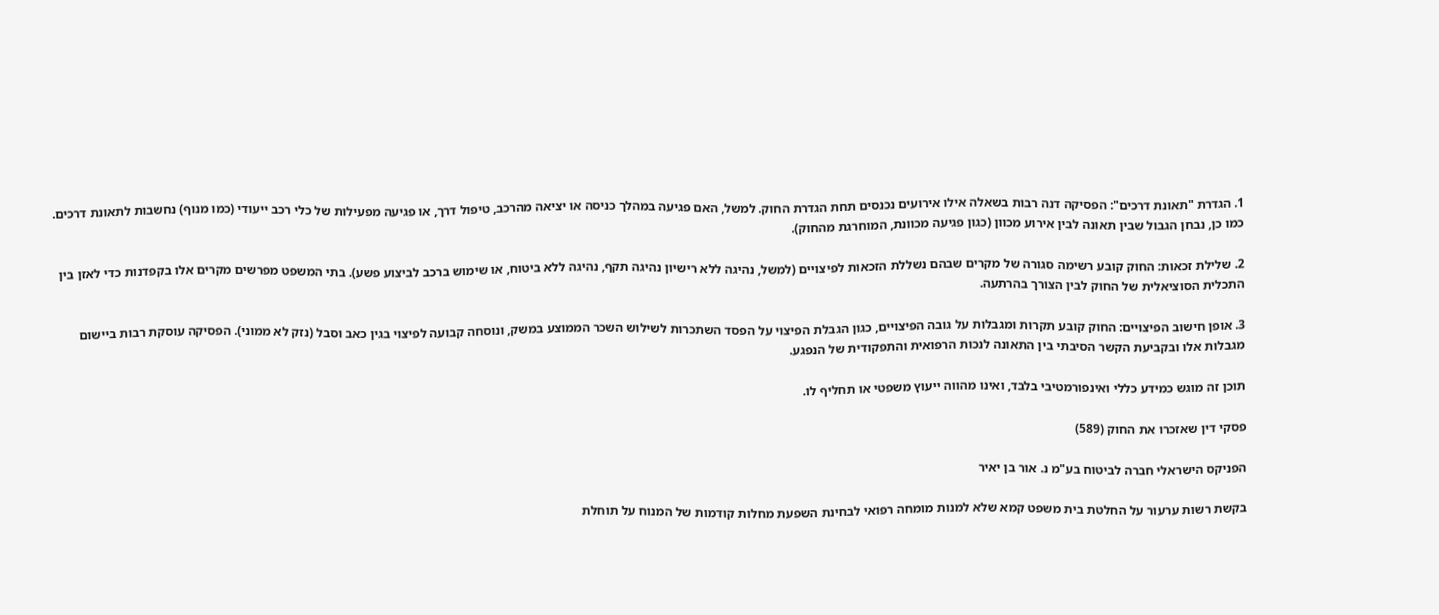1. הגדרת "תאונת דרכים": הפסיקה דנה רבות בשאלה אילו אירועים נכנסים תחת הגדרת החוק. למשל, האם פגיעה במהלך כניסה או יציאה מהרכב, טיפול דרך, או פגיעה מפעילות של כלי רכב ייעודי (כמו מנוף) נחשבות לתאונת דרכים. כמו כן, נבחן הגבול שבין תאונה לבין אירוע מכוון (כגון פגיעה מכוונת, המוחרגת מהחוק).

2. שלילת זכאות: החוק קובע רשימה סגורה של מקרים שבהם נשללת הזכאות לפיצויים (למשל, נהיגה ללא רישיון נהיגה תקף, נהיגה ללא ביטוח, או שימוש ברכב לביצוע פשע). בתי המשפט מפרשים מקרים אלו בקפדנות כדי לאזן בין התכלית הסוציאלית של החוק לבין הצורך בהרתעה.

3. אופן חישוב הפיצויים: החוק קובע תקרות ומגבלות על גובה הפיצויים, כגון הגבלת הפיצוי על הפסד השתכרות לשילוש השכר הממוצע במשק, ונוסחה קבועה לפיצוי בגין כאב וסבל (נזק לא ממוני). הפסיקה עוסקת רבות ביישום מגבלות אלו ובקביעת הקשר הסיבתי בין התאונה לנכות הרפואית והתפקודית של הנפגע.

תוכן זה מוגש כמידע כללי ואינפורמטיבי בלבד, ואינו מהווה ייעוץ משפטי או תחליף לו.

פסקי דין שאזכרו את החוק (589)

הפניקס הישראלי חברה לביטוח בע"מ נ. אור בן יאיר

בקשת רשות ערעור על החלטת בית משפט קמא שלא למנות מומחה רפואי לבחינת השפעת מחלות קודמות של המנוח על תוחלת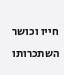חייו וכושר השתכרותו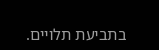בתביעת תלויים.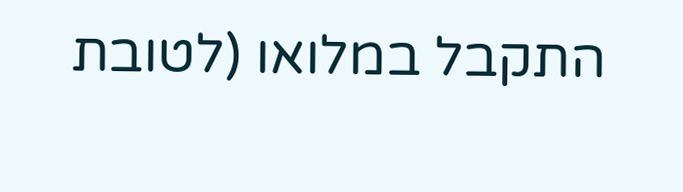התקבל במלואו (לטובת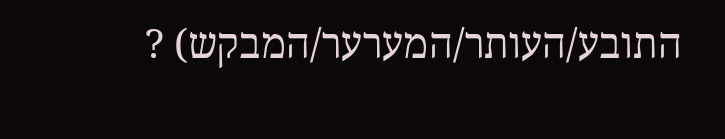התובע/העותר/המערער/המבקש) ?